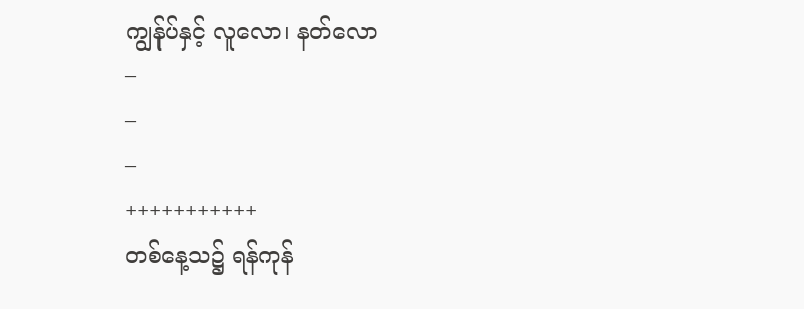ကျွန်ုပ်နှင့် လူလော၊ နတ်လော
–
–
–
+++++++++++
တစ်နေ့သ၌ ရန်ကုန်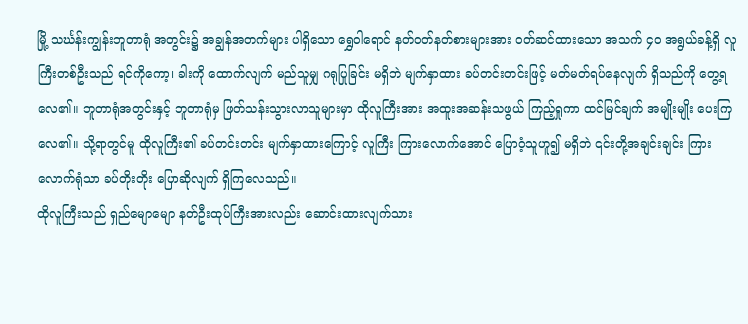မြို့ သင်္ဃန်းကျွန်းဘူတာရုံ အတွင်း၌ အချွန်အတက်များ ပါရှိသော ရွှေဝါရောင် နတ်ဝတ်နတ်စားများအား ဝတ်ဆင်ထားသော အသက် ၄ဝ အရွယ်ခန့်ရှိ လူကြီးတစ်ဦးသည် ရင်ကိုကော့၊ ခါးကို ထောက်လျက် မည်သူမျှ ဂရုပြုခြင်း မရှိဘဲ မျက်နှာထား ခပ်တင်းတင်းဖြင့် မတ်မတ်ရပ်နေလျက် ရှိသည်ကို တွေ့ရလေ၏။ ဘူတာရုံအတွင်းနှင့် ဘူတာရုံမှ ဖြတ်သန်းသွားလာသူများမှာ ထိုလူကြီးအား အထူးအဆန်းသဖွယ် ကြည့်ရှုကာ ထင်မြင်ချက် အမျိုးမျိုး ပေးကြလေ၏။ သို့ရာတွင်မူ ထိုလူကြီး၏ ခပ်တင်းတင်း မျက်နှာထားကြောင့် လူကြီး ကြားလောက်အောင် ပြောဝံ့သူဟူ၍ မရှိဘဲ ၎င်းတို့အချင်းချင်း ကြားလောက်ရုံသာ ခပ်တိုးတိုး ပြောဆိုလျက် ရှိကြလေသည်။
ထိုလူကြီးသည် ရှည်မျောမျော နတ်ဦးထုပ်ကြီးအားလည်း ဆောင်းထားလျက်သား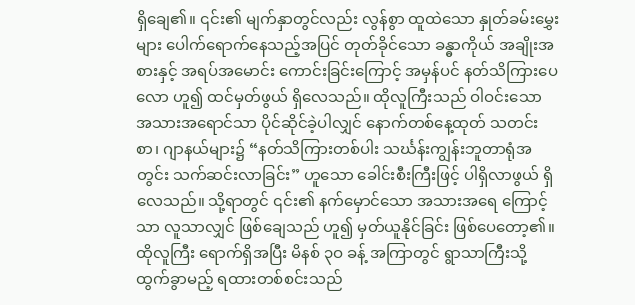ရှိချေ၏။ ၎င်း၏ မျက်နှာတွင်လည်း လွန်စွာ ထူထဲသော နှုတ်ခမ်းမွှေးများ ပေါက်ရောက်နေသည့်အပြင် တုတ်ခိုင်သော ခန္ဓာကိုယ် အချိုးအစားနှင့် အရပ်အမောင်း ကောင်းခြင်းကြောင့် အမှန်ပင် နတ်သိကြားပေလော ဟူ၍ ထင်မှတ်ဖွယ် ရှိလေသည်။ ထိုလူကြီးသည် ဝါဝင်းသော အသားအရောင်သာ ပိုင်ဆိုင်ခဲ့ပါလျှင် နောက်တစ်နေ့ထုတ် သတင်းစာ၊ ဂျာနယ်များ၌ “နတ်သိကြားတစ်ပါး သင်္ဃန်းကျွန်းဘူတာရုံအတွင်း သက်ဆင်းလာခြင်း” ဟူသော ခေါင်းစီးကြီးဖြင့် ပါရှိလာဖွယ် ရှိလေသည်။ သို့ရာတွင် ၎င်း၏ နက်မှောင်သော အသားအရေ ကြောင့်သာ လူသာလျှင် ဖြစ်ချေသည် ဟူ၍ မှတ်ယူနိုင်ခြင်း ဖြစ်ပေတော့၏။
ထိုလူကြီး ရောက်ရှိအပြီး မိနစ် ၃ဝ ခန့် အကြာတွင် ရွာသာကြီးသို့ ထွက်ခွာမည့် ရထားတစ်စင်းသည်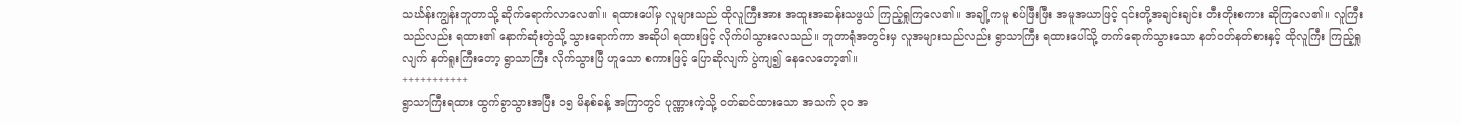သင်္ဃန်းကျွန်းဘူတာသို့ ဆိုက်ရောက်လာလေ၏။ ရထားပေါ်မှ လူများသည် ထိုလူကြီးအား အထူးအဆန်းသဖွယ် ကြည့်ရှုကြလေ၏။ အချို့ကမူ စပ်ဖြီးဖြီး အမူအယာဖြင့် ၎င်းတို့အချင်းချင်း တီးတိုးစကား ဆိုကြလေ၏။ လူကြီးသည်လည်း ရထား၏ နောက်ဆုံးတွဲသို့ သွားရောက်ကာ အဆိုပါ ရထားဖြင့် လိုက်ပါသွားလေသည်။ ဘူတာရုံအတွင်းမှ လူအများသည်လည်း ရွာသာကြီး ရထားပေါ်သို့ တက်ရောက်သွားသော နတ်ဝတ်နတ်စားနှင့် ထိုလူကြီး ကြည့်ရှုလျက် နတ်ရူးကြီးတော့ ရွာသာကြီး လိုက်သွားပြီ ဟူသော စကားဖြင့် ပြောဆိုလျက် ပွဲကျ၍ နေလေတော့၏။
+++++++++++
ရွာသာကြီးရထား ထွက်ခွာသွားအပြီး ၁၅ မိနစ်ခန့် အကြာတွင် ပုဏ္ဏားကဲ့သို့ ဝတ်ဆင်ထားသော အသက် ၃ဝ အ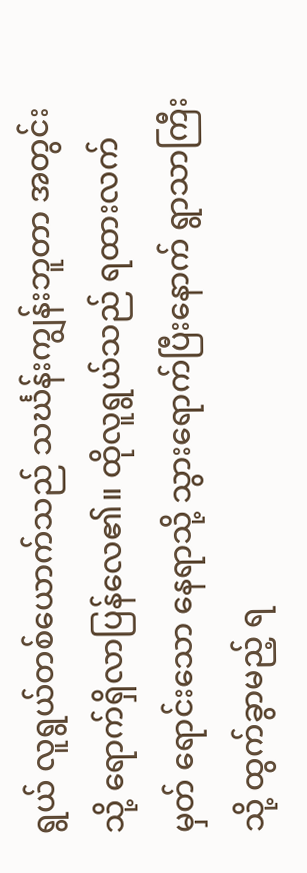ရွယ် လူရွယ်တစ်ယောက်သည် သင်္ဃန်းကျွန်းဘူတာ အတွင်းသို့ ရောက်ရှိလာပြန်လေ၏။ ထိုလူရွယ်သည် ရထားလက်မှတ် ရောင်းသော နေရာသို့ သွားရောက်ပြီးနောက် ရွာသာကြီးသို့ ထွက်ခွာမည့် ရ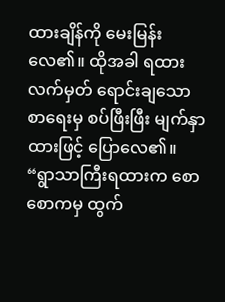ထားချိန်ကို မေးမြန်းလေ၏။ ထိုအခါ ရထားလက်မှတ် ရောင်းချသော စာရေးမှ စပ်ဖြီးဖြီး မျက်နှာထားဖြင့် ပြောလေ၏။
“ရွာသာကြီးရထားက စောစောကမှ ထွက်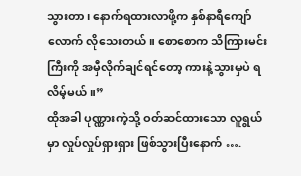သွားတာ၊ နောက်ရထားလာဖို့က နှစ်နာရီကျော်လောက် လိုသေးတယ်။ စောစောက သိကြားမင်းကြီးကို အမှီလိုက်ချင်ရင်တော့ ကားနဲ့သွားမှပဲ ရလိမ့်မယ်။”
ထိုအခါ ပုဏ္ဏားကဲ့သို့ ဝတ်ဆင်ထားသော လူရွယ်မှာ လှုပ်လှုပ်ရှားရှား ဖြစ်သွားပြီးနောက် ….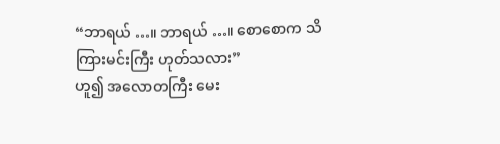“ဘာရယ် …။ ဘာရယ် …။ စောစောက သိကြားမင်းကြီး ဟုတ်သလား”
ဟူ၍ အလောတကြီး မေး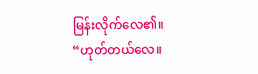မြန်းလိုက်လေ၏။
“ဟုတ်တယ်လေ။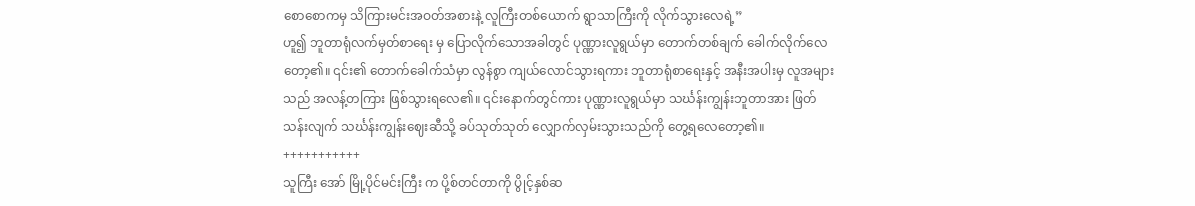စောစောကမှ သိကြားမင်းအဝတ်အစားနဲ့ လူကြီးတစ်ယောက် ရွာသာကြီးကို လိုက်သွားလေရဲ့”
ဟူ၍ ဘူတာရုံလက်မှတ်စာရေး မှ ပြောလိုက်သောအခါတွင် ပုဏ္ဏားလူရွယ်မှာ တောက်တစ်ချက် ခေါက်လိုက်လေတော့၏။ ၎င်း၏ တောက်ခေါက်သံမှာ လွန်စွာ ကျယ်လောင်သွားရကား ဘူတာရုံစာရေးနှင့် အနီးအပါးမှ လူအများသည် အလန့်တကြား ဖြစ်သွားရလေ၏။ ၎င်းနောက်တွင်ကား ပုဏ္ဏားလူရွယ်မှာ သင်္ဃန်းကျွန်းဘူတာအား ဖြတ်သန်းလျက် သင်္ဃန်းကျွန်းဈေးဆီသို့ ခပ်သုတ်သုတ် လျှောက်လှမ်းသွားသည်ကို တွေ့ရလေတော့၏။
+++++++++++
သူကြီး အော် မြို့ပိုင်မင်းကြီး က ပို့စ်တင်တာကို ပွိုင့်နှစ်ဆ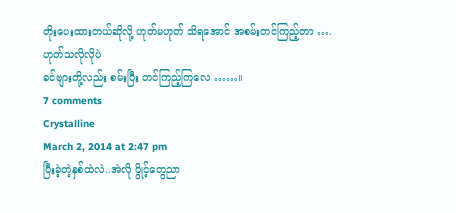တိုးပေးထားတယ်ဆိုလို့ ဟုတ်မဟုတ် သိရအောင် အစမ်းတင်ကြည့်တာ ….
ဟုတ်သလိုလိုပဲ
ခင်ဗျားတို့လည်း စမ်းပြီး တင်ကြည့်ကြလေ ……။
7 comments
Crystalline
March 2, 2014 at 2:47 pm
ပြီးခဲ့တဲ့နှစ်ထဲလဲ..အဲလို ပွိုင့်တွေညာ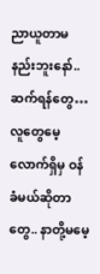ညာယူတာမနည်းဘူးနော်.. ဆက်ရန်တွေ… လူတွေမေ့လောက်ရှိမှ ဝန်ခံမယ်ဆိုတာတွေ.. နာတို့မမေ့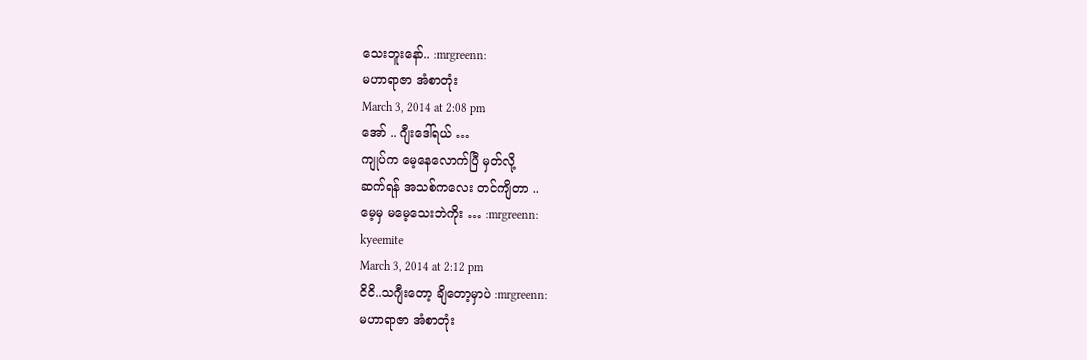သေးဘူးနော်.. :mrgreenn:
မဟာရာဇာ အံစာတုံး
March 3, 2014 at 2:08 pm
အော် .. ဂျီးဒေါ်ရယ် …
ကျုပ်က မေ့နေလောက်ပြီ မှတ်လို့
ဆက်ရန် အသစ်ကလေး တင်ကျိတာ ..
မေ့မှ မမေ့သေးဘဲကိုး … :mrgreenn:
kyeemite
March 3, 2014 at 2:12 pm
ငိငိ..သဂျီးတော့ ချိတော့မှာပဲ :mrgreenn:
မဟာရာဇာ အံစာတုံး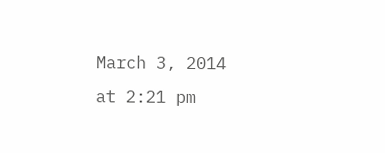March 3, 2014 at 2:21 pm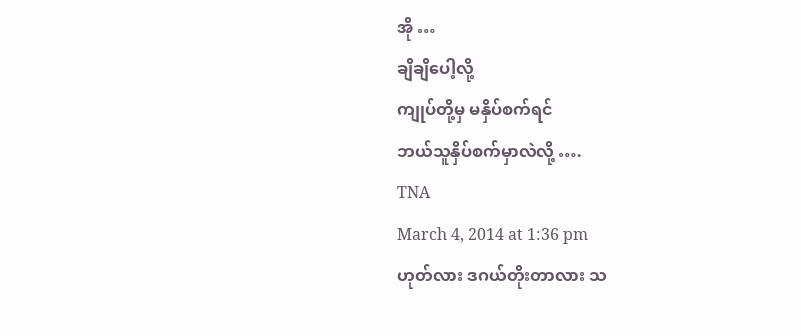အို …
ချိချိပေါ့လို့
ကျုပ်တို့မှ မနှိပ်စက်ရင်
ဘယ်သူနှိပ်စက်မှာလဲလို့ ….
TNA
March 4, 2014 at 1:36 pm
ဟုတ်လား ဒဂယ်တိုးတာလား သ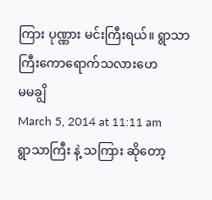ကြား ပုဏ္ဏား မင်းကြီးရယ်။ ရွာသာကြီးကောရောက်သလားဟေ
မမချွိ
March 5, 2014 at 11:11 am
ရွာသာကြီး နဲ့ သကြား ဆိုတော့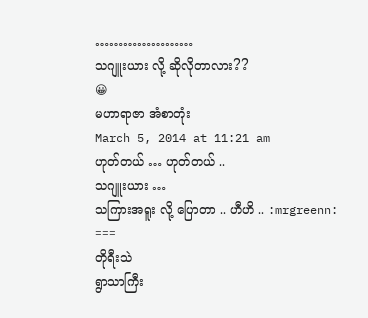…………………
သဂျူးယား လို့ ဆိုလိုတာလား??
😀
မဟာရာဇာ အံစာတုံး
March 5, 2014 at 11:21 am
ဟုတ်တယ် … ဟုတ်တယ် ..
သဂျူးယား …
သကြားအရူး လို့ ပြောတာ .. ဟီဟိ .. :mrgreenn:
===
တိုရီးသဲ
ရွာသာကြီး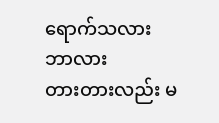ရောက်သလား ဘာလား
တားတားလည်း မ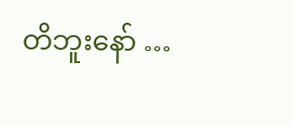တိဘူးနော် …